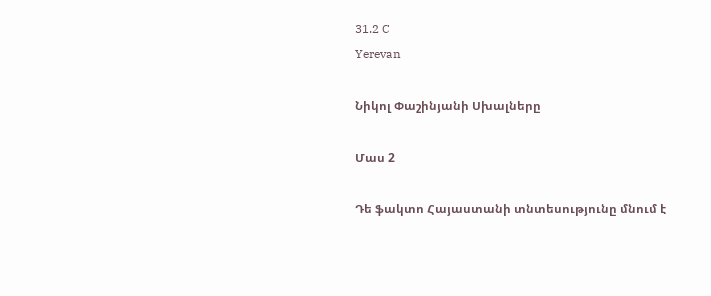31.2 C
Yerevan

Նիկոլ Փաշինյանի Սխալները

Մաս 2

Դե ֆակտո Հայաստանի տնտեսությունը մնում է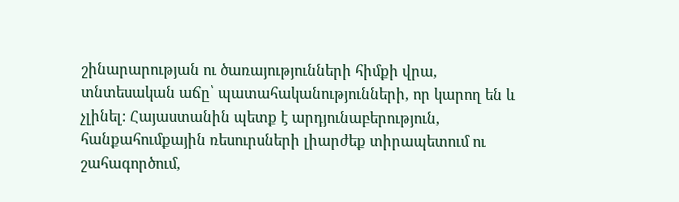շինարարության ու ծառայությունների հիմքի վրա, տնտեսական աճը՝ պատահականությունների, որ կարող են և չլինել: Հայաստանին պետք է արդյունաբերություն, հանքահումքային ռեսուրսների լիարժեք տիրապետում ու շահագործում,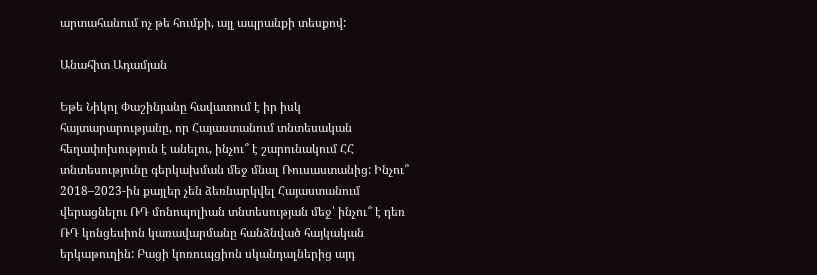արտահանում ոչ թե հումքի, այլ ապրանքի տեսքով:

Անահիտ Ադամյան

Եթե Նիկոլ Փաշինյանը հավատում է իր իսկ հայտարարությանը, որ Հայաստանում տնտեսական հեղափոխություն է անելու, ինչու՞ է շարունակում ՀՀ տնտեսությունը գերկախման մեջ մնալ Ռուսաստանից: Ինչու՞ 2018–2023-ին քայլեր չեն ձեռնարկվել Հայաստանում վերացնելու ՌԴ մոնոպոլիան տնտեսության մեջ՝ ինչու՞ է դեռ ՌԴ կոնցեսիոն կառավարմանը հանձնված հայկական երկաթուղին: Բացի կոռուպցիոն սկանդալներից այդ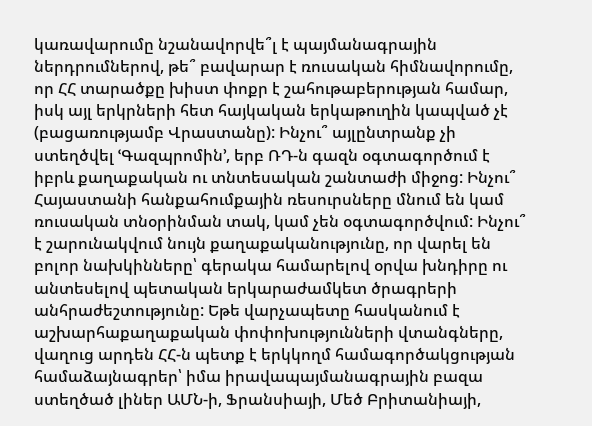կառավարումը նշանավորվե՞լ է պայմանագրային ներդրումներով, թե՞ բավարար է ռուսական հիմնավորումը, որ ՀՀ տարածքը խիստ փոքր է շահութաբերության համար, իսկ այլ երկրների հետ հայկական երկաթուղին կապված չէ (բացառությամբ Վրաստանը): Ինչու՞ այլընտրանք չի ստեղծվել ՙԳազպրոմին՚, երբ ՌԴ‑ն գազն օգտագործում է իբրև քաղաքական ու տնտեսական շանտաժի միջոց: Ինչու՞ Հայաստանի հանքահումքային ռեսուրսները մնում են կամ ռուսական տնօրինման տակ, կամ չեն օգտագործվում: Ինչու՞ է շարունակվում նույն քաղաքականությունը, որ վարել են բոլոր նախկինները՝ գերակա համարելով օրվա խնդիրը ու անտեսելով պետական երկարաժամկետ ծրագրերի անհրաժեշտությունը: Եթե վարչապետը հասկանում է աշխարհաքաղաքական փոփոխությունների վտանգները, վաղուց արդեն ՀՀ‑ն պետք է երկկողմ համագործակցության համաձայնագրեր՝ իմա իրավապայմանագրային բազա ստեղծած լիներ ԱՄՆ‑ի, Ֆրանսիայի, Մեծ Բրիտանիայի,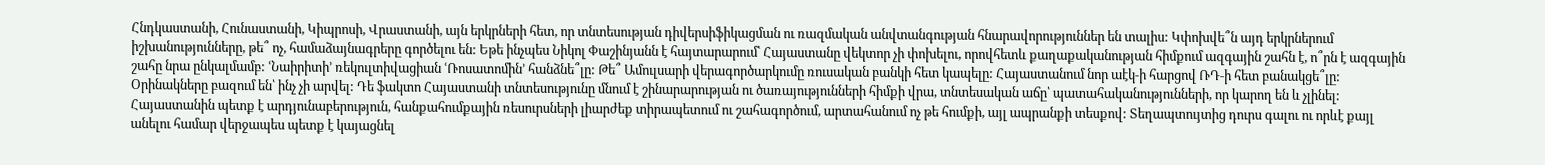Հնդկաստանի, Հունաստանի, Կիպրոսի, Վրաստանի, այն երկրների հետ, որ տնտեսության դիվերսիֆիկացման ու ռազմական անվտանգության հնարավորություններ են տալիս: Կփոխվե՞ն այդ երկրներում իշխանությունները, թե՞ ոչ, համաձայնագրերը գործելու են: Եթե ինչպես Նիկոլ Փաշինյանն է հայտարարում՝ Հայաստանը վեկտոր չի փոխելու, որովհետև քաղաքականության հիմքում ազգային շահն է, ո՞րն է ազգային շահը նրա ընկալմամբ: ՙՆաիրիտի՚ ռեկուլտիվացիան ՙՌոսատոմին՚ հանձնե՞լը: Թե՞ Ամուլսարի վերագործարկումը ռուսական բանկի հետ կապելը: Հայաստանում նոր աէկ‑ի հարցով ՌԴ‑ի հետ բանակցե՞լը: Օրինակները բազում են՝ ինչ չի արվել: Դե ֆակտո Հայաստանի տնտեսությունը մնում է շինարարության ու ծառայությունների հիմքի վրա, տնտեսական աճը՝ պատահականությունների, որ կարող են և չլինել: Հայաստանին պետք է արդյունաբերություն, հանքահումքային ռեսուրսների լիարժեք տիրապետում ու շահագործում, արտահանում ոչ թե հումքի, այլ ապրանքի տեսքով: Տեղապտույտից դուրս գալու ու որևէ քայլ անելու համար վերջապես պետք է կայացնել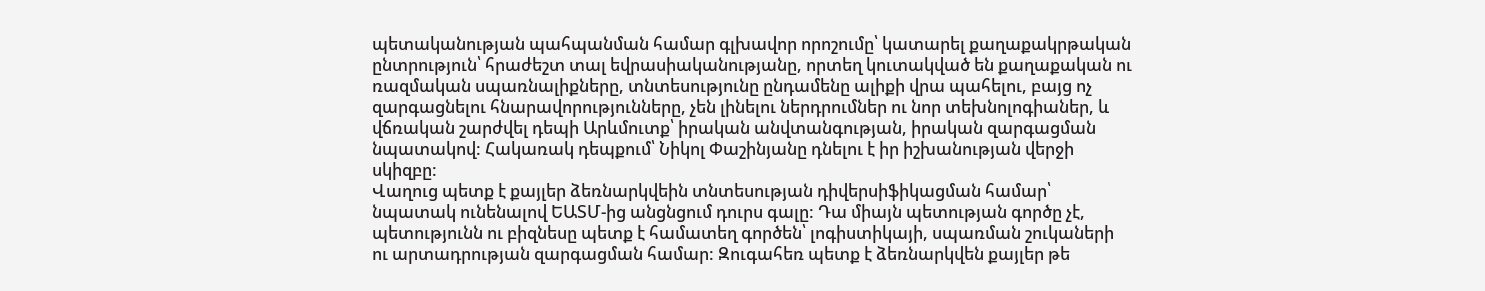պետականության պահպանման համար գլխավոր որոշումը՝ կատարել քաղաքակրթական ընտրություն՝ հրաժեշտ տալ եվրասիականությանը, որտեղ կուտակված են քաղաքական ու ռազմական սպառնալիքները, տնտեսությունը ընդամենը ալիքի վրա պահելու, բայց ոչ զարգացնելու հնարավորությունները, չեն լինելու ներդրումներ ու նոր տեխնոլոգիաներ, և վճռական շարժվել դեպի Արևմուտք՝ իրական անվտանգության, իրական զարգացման նպատակով: Հակառակ դեպքում՝ Նիկոլ Փաշինյանը դնելու է իր իշխանության վերջի սկիզբը:
Վաղուց պետք է քայլեր ձեռնարկվեին տնտեսության դիվերսիֆիկացման համար՝ նպատակ ունենալով ԵԱՏՄ-ից անցնցում դուրս գալը: Դա միայն պետության գործը չէ, պետությունն ու բիզնեսը պետք է համատեղ գործեն՝ լոգիստիկայի, սպառման շուկաների ու արտադրության զարգացման համար: Զուգահեռ պետք է ձեռնարկվեն քայլեր թե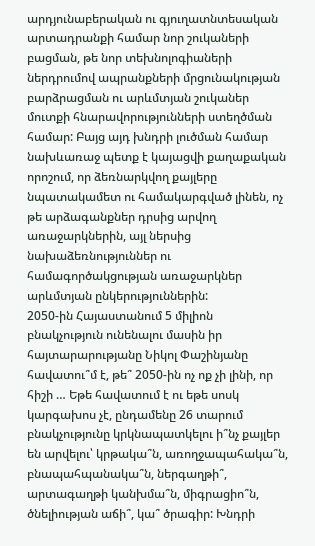արդյունաբերական ու գյուղատնտեսական արտադրանքի համար նոր շուկաների բացման, թե նոր տեխնոլոգիաների ներդրումով ապրանքների մրցունակության բարձրացման ու արևմտյան շուկաներ մուտքի հնարավորությունների ստեղծման համար: Բայց այդ խնդրի լուծման համար նախևառաջ պետք է կայացվի քաղաքական որոշում, որ ձեռնարկվող քայլերը նպատակամետ ու համակարգված լինեն, ոչ թե արձագանքներ դրսից արվող առաջարկներին, այլ ներսից նախաձեռնություններ ու համագործակցության առաջարկներ արևմտյան ընկերություններին:
2050-ին Հայաստանում 5 միլիոն բնակչություն ունենալու մասին իր հայտարարությանը Նիկոլ Փաշինյանը հավատու՞մ է, թե՞ 2050-ին ոչ ոք չի լինի, որ հիշի … Եթե հավատում է ու եթե սոսկ կարգախոս չէ, ընդամենը 26 տարում բնակչությունը կրկնապատկելու ի՞նչ քայլեր են արվելու՝ կրթակա՞ն, առողջապահակա՞ն, բնապահպանակա՞ն, ներգաղթի՞, արտագաղթի կանխմա՞ն, միգրացիո՞ն, ծնելիության աճի՞, կա՞ ծրագիր: Խնդրի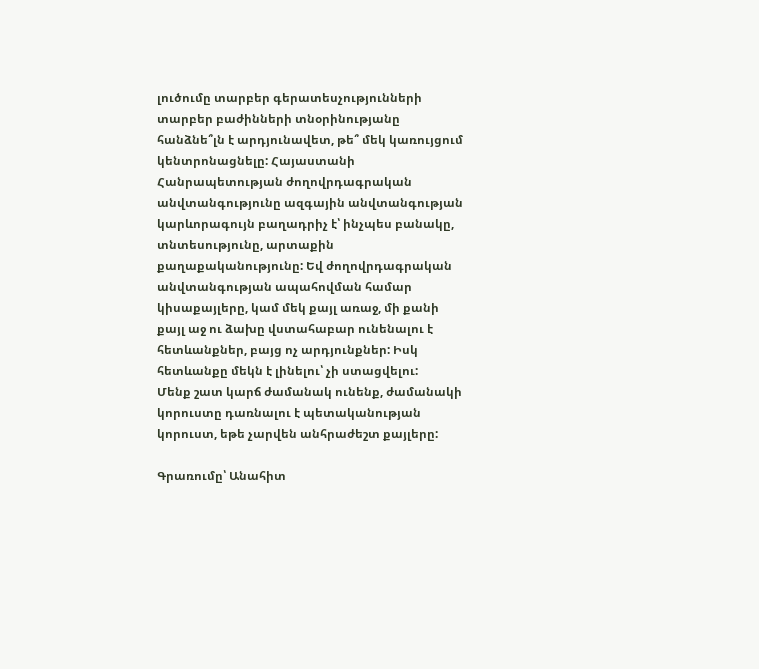լուծումը տարբեր գերատեսչությունների տարբեր բաժինների տնօրինությանը հանձնե՞լն է արդյունավետ, թե՞ մեկ կառույցում կենտրոնացնելը: Հայաստանի Հանրապետության ժողովրդագրական անվտանգությունը ազգային անվտանգության կարևորագույն բաղադրիչ է՝ ինչպես բանակը, տնտեսությունը, արտաքին քաղաքականությունը: Եվ ժողովրդագրական անվտանգության ապահովման համար կիսաքայլերը, կամ մեկ քայլ առաջ, մի քանի քայլ աջ ու ձախը վստահաբար ունենալու է հետևանքներ, բայց ոչ արդյունքներ: Իսկ հետևանքը մեկն է լինելու՝ չի ստացվելու:
Մենք շատ կարճ ժամանակ ունենք, ժամանակի կորուստը դառնալու է պետականության կորուստ, եթե չարվեն անհրաժեշտ քայլերը:

Գրառումը՝ Անահիտ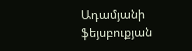Ադամյանի ֆեյսբուքյան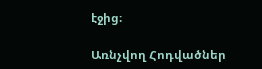էջից։

Առնչվող Հոդվածներ